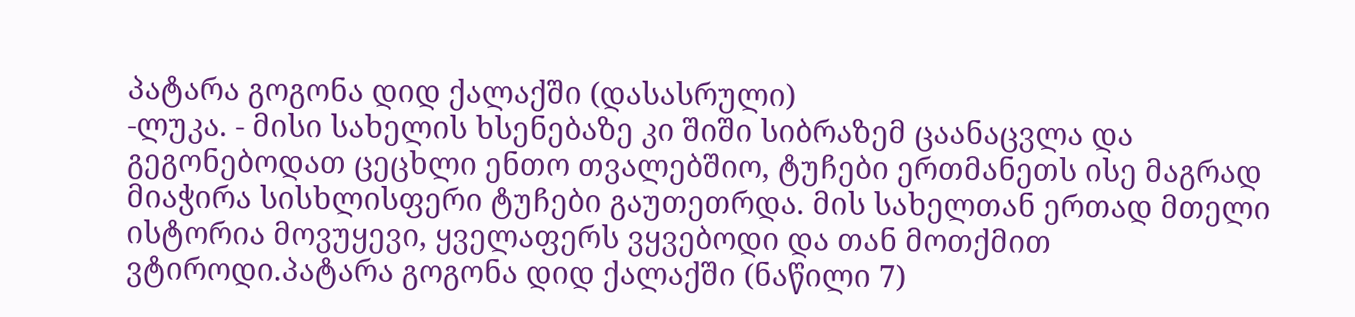პატარა გოგონა დიდ ქალაქში (დასასრული)
-ლუკა. - მისი სახელის ხსენებაზე კი შიში სიბრაზემ ცაანაცვლა და გეგონებოდათ ცეცხლი ენთო თვალებშიო, ტუჩები ერთმანეთს ისე მაგრად მიაჭირა სისხლისფერი ტუჩები გაუთეთრდა. მის სახელთან ერთად მთელი ისტორია მოვუყევი, ყველაფერს ვყვებოდი და თან მოთქმით ვტიროდი.პატარა გოგონა დიდ ქალაქში (ნაწილი 7)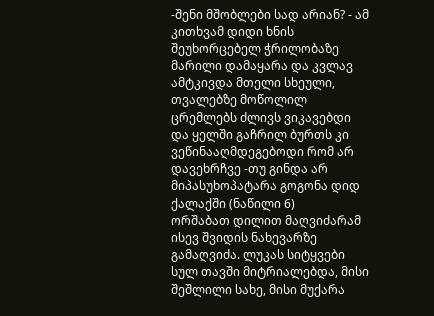-შენი მშობლები სად არიან? - ამ კითხვამ დიდი ხნის შეუხორცებელ ჭრილობაზე მარილი დამაყარა და კვლავ ამტკივდა მთელი სხეული, თვალებზე მოწოლილ ცრემლებს ძლივს ვიკავებდი და ყელში გაჩრილ ბურთს კი ვეწინააღმდეგებოდი რომ არ დავეხრჩვე -თუ გინდა არ მიპასუხოპატარა გოგონა დიდ ქალაქში (ნაწილი 6)
ორშაბათ დილით მაღვიძარამ ისევ შვიდის ნახევარზე გამაღვიძა. ლუკას სიტყვები სულ თავში მიტრიალებდა, მისი შეშლილი სახე, მისი მუქარა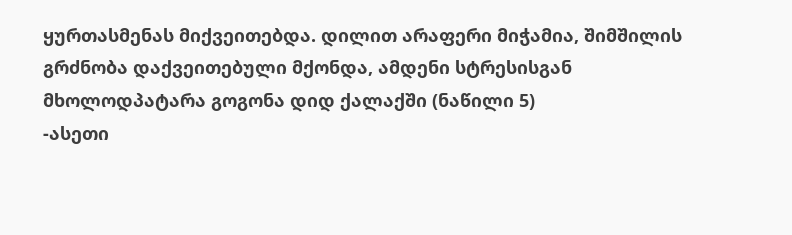ყურთასმენას მიქვეითებდა. დილით არაფერი მიჭამია, შიმშილის გრძნობა დაქვეითებული მქონდა, ამდენი სტრესისგან მხოლოდპატარა გოგონა დიდ ქალაქში (ნაწილი 5)
-ასეთი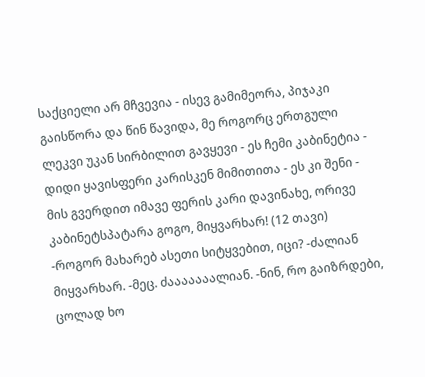საქციელი არ მჩვევია - ისევ გამიმეორა, პიჯაკი გაისწორა და წინ წავიდა, მე როგორც ერთგული ლეკვი უკან სირბილით გავყევი - ეს ჩემი კაბინეტია - დიდი ყავისფერი კარისკენ მიმითითა - ეს კი შენი - მის გვერდით იმავე ფერის კარი დავინახე, ორივე კაბინეტსპატარა გოგო, მიყვარხარ! (12 თავი)
-როგორ მახარებ ასეთი სიტყვებით, იცი? -ძალიან მიყვარხარ. -მეც. ძააააააალიან. -ნინ, რო გაიზრდები, ცოლად ხო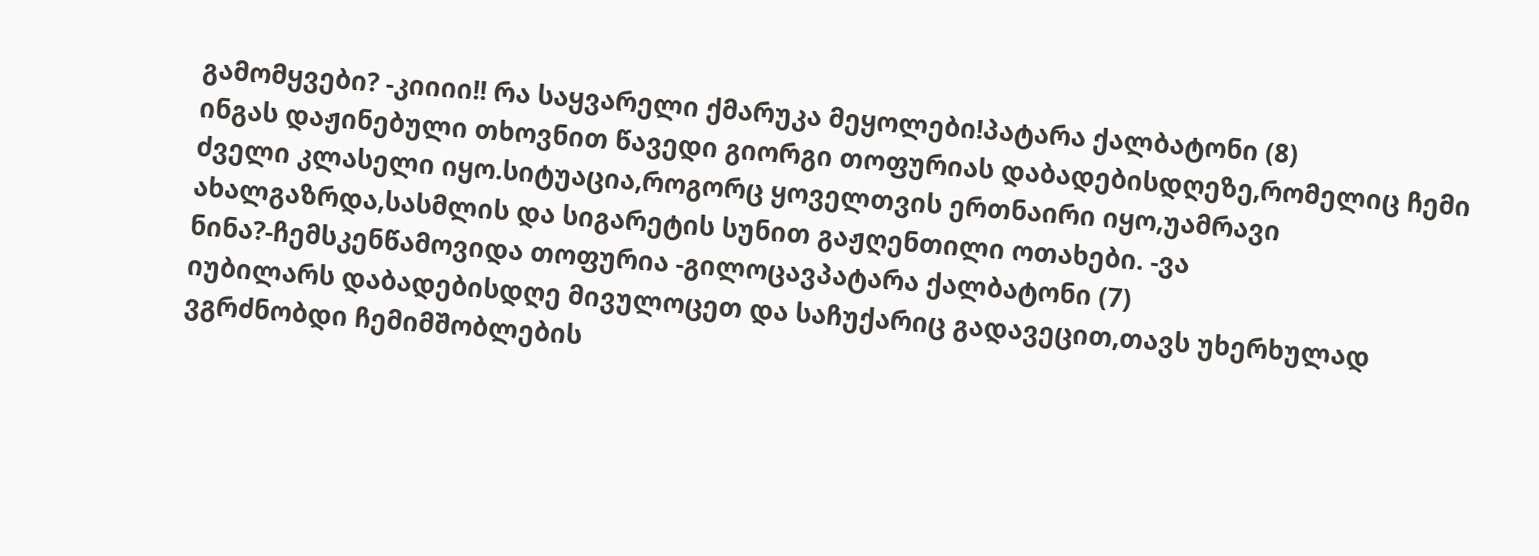გამომყვები? -კიიიი!! რა საყვარელი ქმარუკა მეყოლები!პატარა ქალბატონი (8)
ინგას დაჟინებული თხოვნით წავედი გიორგი თოფურიას დაბადებისდღეზე,რომელიც ჩემი ძველი კლასელი იყო.სიტუაცია,როგორც ყოველთვის ერთნაირი იყო,უამრავი ახალგაზრდა,სასმლის და სიგარეტის სუნით გაჟღენთილი ოთახები. -ვა ნინა?-ჩემსკენწამოვიდა თოფურია -გილოცავპატარა ქალბატონი (7)
იუბილარს დაბადებისდღე მივულოცეთ და საჩუქარიც გადავეცით,თავს უხერხულად ვგრძნობდი ჩემიმშობლების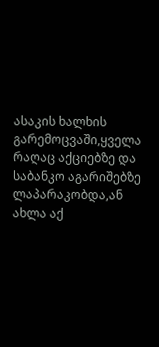ასაკის ხალხის გარემოცვაში,ყველა რაღაც აქციებზე და საბანკო აგარიშებზე ლაპარაკობდა,ან ახლა აქ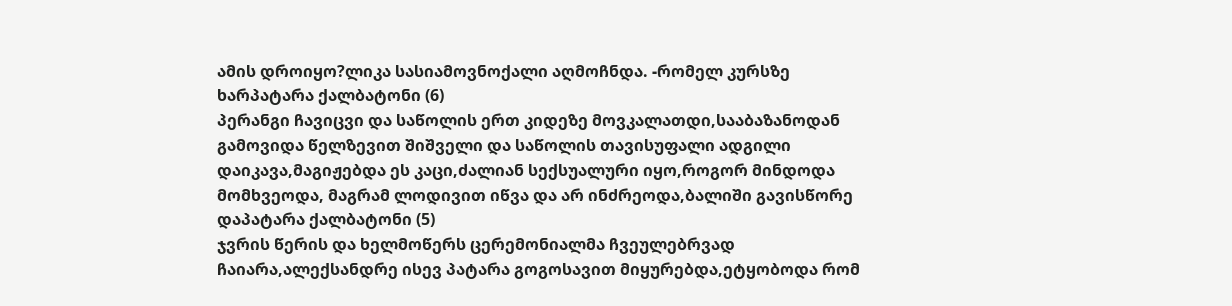ამის დროიყო?ლიკა სასიამოვნოქალი აღმოჩნდა. -რომელ კურსზე ხარპატარა ქალბატონი (6)
პერანგი ჩავიცვი და საწოლის ერთ კიდეზე მოვკალათდი,სააბაზანოდან გამოვიდა წელზევით შიშველი და საწოლის თავისუფალი ადგილი დაიკავა,მაგიჟებდა ეს კაცი,ძალიან სექსუალური იყო,როგორ მინდოდა მომხვეოდა, მაგრამ ლოდივით იწვა და არ ინძრეოდა,ბალიში გავისწორე დაპატარა ქალბატონი (5)
ჯვრის წერის და ხელმოწერს ცერემონიალმა ჩვეულებრვად ჩაიარა,ალექსანდრე ისევ პატარა გოგოსავით მიყურებდა,ეტყობოდა რომ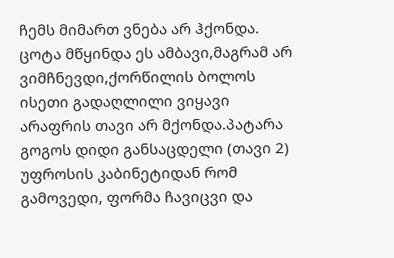ჩემს მიმართ ვნება არ ჰქონდა. ცოტა მწყინდა ეს ამბავი,მაგრამ არ ვიმჩნევდი,ქორწილის ბოლოს ისეთი გადაღლილი ვიყავი არაფრის თავი არ მქონდა.პატარა გოგოს დიდი განსაცდელი (თავი 2)
უფროსის კაბინეტიდან რომ გამოვედი, ფორმა ჩავიცვი და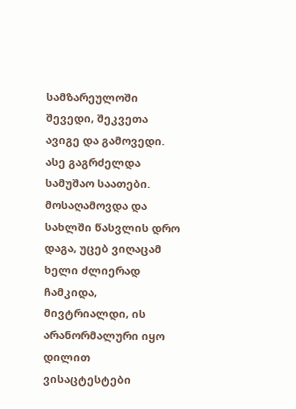სამზარეულოში შევედი, შეკვეთა ავიგე და გამოვედი. ასე გაგრძელდა სამუშაო საათები. მოსაღამოვდა და სახლში წასვლის დრო დაგა, უცებ ვიღაცამ ხელი ძლიერად ჩამკიდა, მივტრიალდი, ის არანორმალური იყო დილით ვისაცტესტები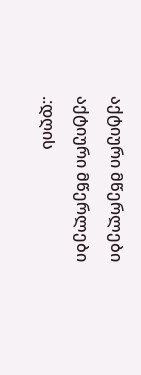აქტიური მწერლები
აქტიური მწერლები
.:დღის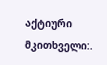აქტიური მკითხველი:.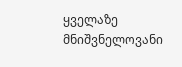ყველაზე მნიშვნელოვანი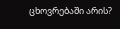ცხოვრებაში არის?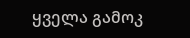ყველა გამოკ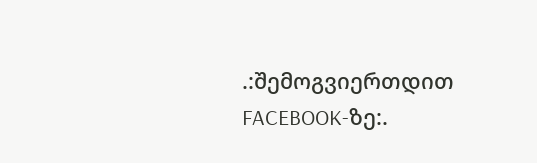.:შემოგვიერთდით FACEBOOK-ზე:.